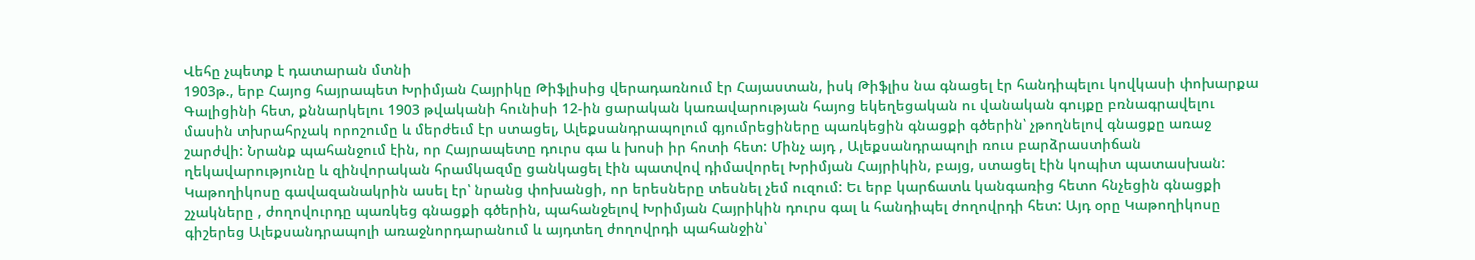Վեհը չպետք է դատարան մտնի
1903թ., երբ Հայոց հայրապետ Խրիմյան Հայրիկը Թիֆլիսից վերադառնում էր Հայաստան, իսկ Թիֆլիս նա գնացել էր հանդիպելու կովկասի փոխարքա Գալիցինի հետ, քննարկելու 1903 թվականի հունիսի 12-ին ցարական կառավարության հայոց եկեղեցական ու վանական գույքը բռնագրավելու մասին տխրահրչակ որոշումը և մերժեւմ էր ստացել, Ալեքսանդրապոլում գյումրեցիները պառկեցին գնացքի գծերին՝ չթողնելով գնացքը առաջ շարժվի: Նրանք պահանջում էին, որ Հայրապետը դուրս գա և խոսի իր հոտի հետ: Մինչ այդ , Ալեքսանդրապոլի ռուս բարձրաստիճան ղեկավարությունը և զինվորական հրամկազմը ցանկացել էին պատվով դիմավորել Խրիմյան Հայրիկին, բայց, ստացել էին կոպիտ պատասխան: Կաթողիկոսը գավազանակրին ասել էր՝ նրանց փոխանցի, որ երեսները տեսնել չեմ ուզում: Եւ երբ կարճատև կանգառից հետո հնչեցին գնացքի շչակները , ժողովուրդը պառկեց գնացքի գծերին, պահանջելով Խրիմյան Հայրիկին դուրս գալ և հանդիպել ժողովրդի հետ: Այդ օրը Կաթողիկոսը գիշերեց Ալեքսանդրապոլի առաջնորդարանում և այդտեղ ժողովրդի պահանջին՝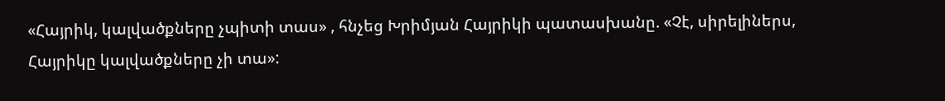«Հայրիկ, կալվածքները չպիտի տաս» , հնչեց Խրիմյան Հայրիկի պատասխանը. «Չէ, սիրելիներս, Հայրիկը կալվածքները չի տա»: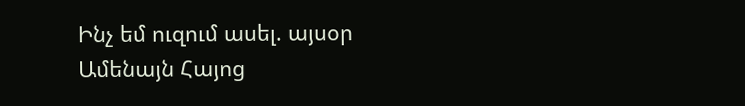Ինչ եմ ուզում ասել. այսօր Ամենայն Հայոց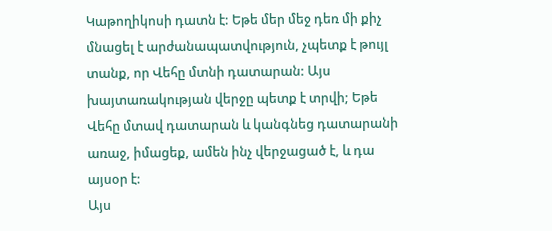Կաթողիկոսի դատն է: Եթե մեր մեջ դեռ մի քիչ մնացել է արժանապատվություն, չպետք է թույլ տանք, որ Վեհը մտնի դատարան: Այս խայտառակության վերջը պետք է տրվի; Եթե Վեհը մտավ դատարան և կանգնեց դատարանի առաջ, իմացեք, ամեն ինչ վերջացած է, և դա այսօր է:
Այս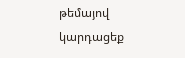թեմայով կարդացեք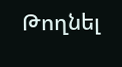Թողնել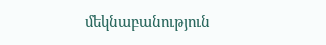մեկնաբանություն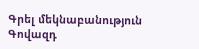Գրել մեկնաբանություն
Գովազդ